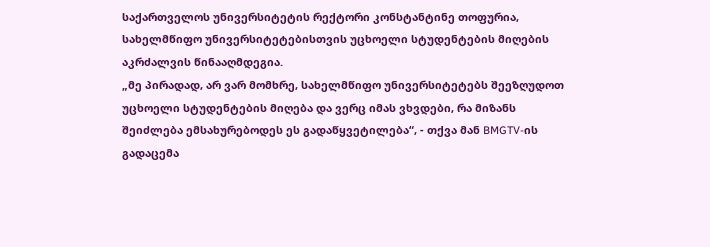საქართველოს უნივერსიტეტის რექტორი კონსტანტინე თოფურია, სახელმწიფო უნივერსიტეტებისთვის უცხოელი სტუდენტების მიღების აკრძალვის წინააღმდეგია.
„მე პირადად, არ ვარ მომხრე, სახელმწიფო უნივერსიტეტებს შეეზღუდოთ უცხოელი სტუდენტების მიღება და ვერც იმას ვხვდები, რა მიზანს შეიძლება ემსახურებოდეს ეს გადაწყვეტილება“, - თქვა მან BMGTV-ის გადაცემა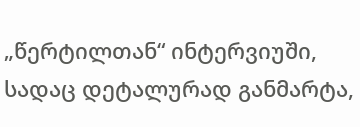„წერტილთან“ ინტერვიუში, სადაც დეტალურად განმარტა,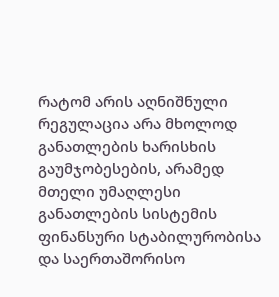რატომ არის აღნიშნული რეგულაცია არა მხოლოდ განათლების ხარისხის გაუმჯობესების, არამედ მთელი უმაღლესი განათლების სისტემის ფინანსური სტაბილურობისა და საერთაშორისო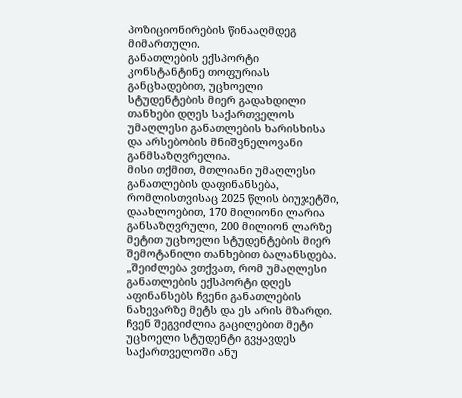პოზიციონირების წინააღმდეგ მიმართული.
განათლების ექსპორტი
კონსტანტინე თოფურიას განცხადებით, უცხოელი სტუდენტების მიერ გადახდილი თანხები დღეს საქართველოს უმაღლესი განათლების ხარისხისა და არსებობის მნიშვნელოვანი განმსაზღვრელია.
მისი თქმით, მთლიანი უმაღლესი განათლების დაფინანსება, რომლისთვისაც 2025 წლის ბიუჯეტში, დაახლოებით, 170 მილიონი ლარია განსაზღვრული, 200 მილიონ ლარზე მეტით უცხოელი სტუდენტების მიერ შემოტანილი თანხებით ბალანსდება.
„შეიძლება ვთქვათ, რომ უმაღლესი განათლების ექსპორტი დღეს აფინანსებს ჩვენი განათლების ნახევარზე მეტს და ეს არის მზარდი. ჩვენ შეგვიძლია გაცილებით მეტი უცხოელი სტუდენტი გვყავდეს საქართველოში ანუ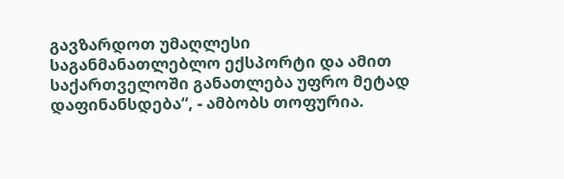გავზარდოთ უმაღლესი საგანმანათლებლო ექსპორტი და ამით საქართველოში განათლება უფრო მეტად დაფინანსდება“, - ამბობს თოფურია.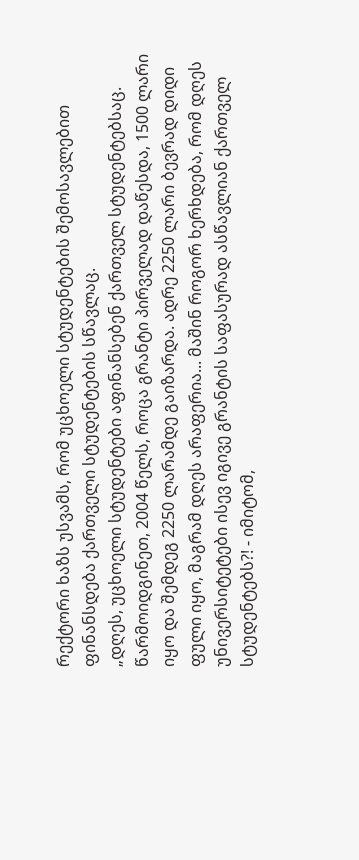რექტორი ხაზს უსვამს, რომ უცხოელი სტუდენტების შემოსავლებით ფინანსდება ქართველი სტუდენტების სწავლაც.
„დღეს, უცხოელი სტუდენტები აფინანსებენ ქართველ სტუდენტებსაც. წარმოიდგინეთ, 2004 წელს, როცა გრანტი პირველად დაწესდა, 1500 ლარი იყო და შემდეგ 2250 ლარამდე გაიზარდა. ადრე 2250 ლარი ბევრად დიდი ფული იყო, მაგრამ დღეს არაფერია... მაშინ როგორ ხერხდება, რომ დღეს უნივერსიტეტები ისევ იგივე გრანტის საფასურად ასწავლიან ქართველ სტუდენტებს?! - იმიტომ,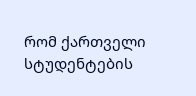რომ ქართველი სტუდენტების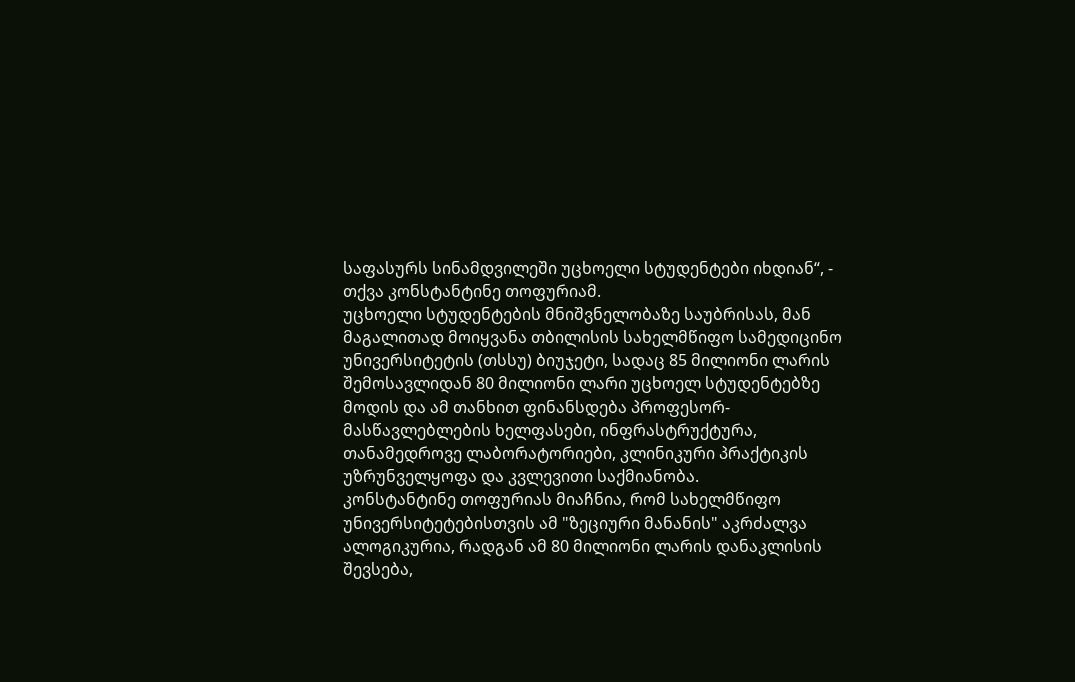საფასურს სინამდვილეში უცხოელი სტუდენტები იხდიან“, - თქვა კონსტანტინე თოფურიამ.
უცხოელი სტუდენტების მნიშვნელობაზე საუბრისას, მან მაგალითად მოიყვანა თბილისის სახელმწიფო სამედიცინო უნივერსიტეტის (თსსუ) ბიუჯეტი, სადაც 85 მილიონი ლარის შემოსავლიდან 80 მილიონი ლარი უცხოელ სტუდენტებზე მოდის და ამ თანხით ფინანსდება პროფესორ-მასწავლებლების ხელფასები, ინფრასტრუქტურა, თანამედროვე ლაბორატორიები, კლინიკური პრაქტიკის უზრუნველყოფა და კვლევითი საქმიანობა.
კონსტანტინე თოფურიას მიაჩნია, რომ სახელმწიფო უნივერსიტეტებისთვის ამ "ზეციური მანანის" აკრძალვა ალოგიკურია, რადგან ამ 80 მილიონი ლარის დანაკლისის შევსება,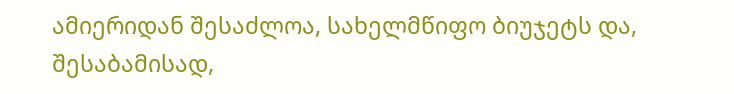ამიერიდან შესაძლოა, სახელმწიფო ბიუჯეტს და, შესაბამისად,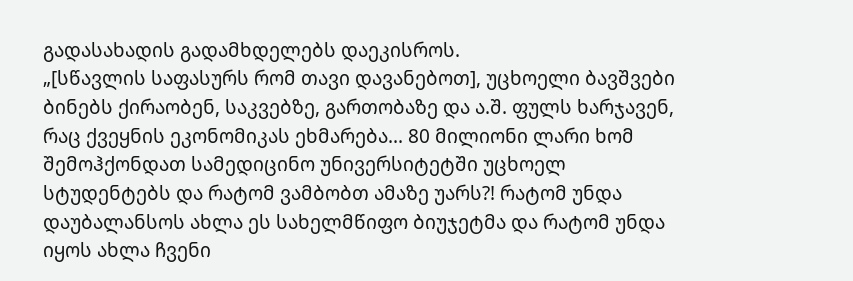გადასახადის გადამხდელებს დაეკისროს.
„[სწავლის საფასურს რომ თავი დავანებოთ], უცხოელი ბავშვები ბინებს ქირაობენ, საკვებზე, გართობაზე და ა.შ. ფულს ხარჯავენ, რაც ქვეყნის ეკონომიკას ეხმარება... 80 მილიონი ლარი ხომ შემოჰქონდათ სამედიცინო უნივერსიტეტში უცხოელ სტუდენტებს და რატომ ვამბობთ ამაზე უარს?! რატომ უნდა დაუბალანსოს ახლა ეს სახელმწიფო ბიუჯეტმა და რატომ უნდა იყოს ახლა ჩვენი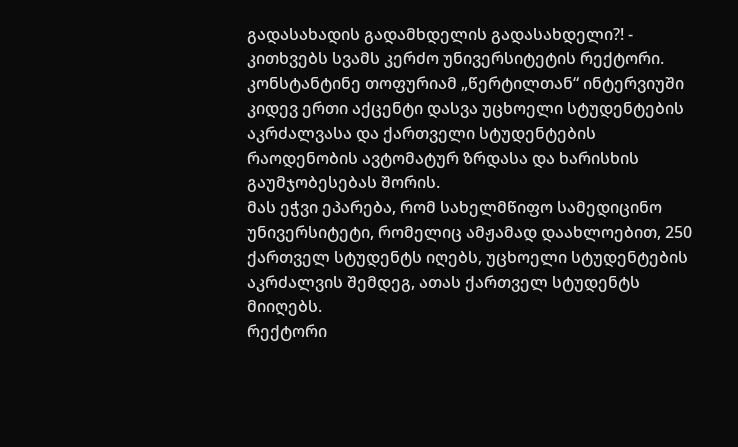გადასახადის გადამხდელის გადასახდელი?! - კითხვებს სვამს კერძო უნივერსიტეტის რექტორი.
კონსტანტინე თოფურიამ „წერტილთან“ ინტერვიუში კიდევ ერთი აქცენტი დასვა უცხოელი სტუდენტების აკრძალვასა და ქართველი სტუდენტების რაოდენობის ავტომატურ ზრდასა და ხარისხის გაუმჯობესებას შორის.
მას ეჭვი ეპარება, რომ სახელმწიფო სამედიცინო უნივერსიტეტი, რომელიც ამჟამად დაახლოებით, 250 ქართველ სტუდენტს იღებს, უცხოელი სტუდენტების აკრძალვის შემდეგ, ათას ქართველ სტუდენტს მიიღებს.
რექტორი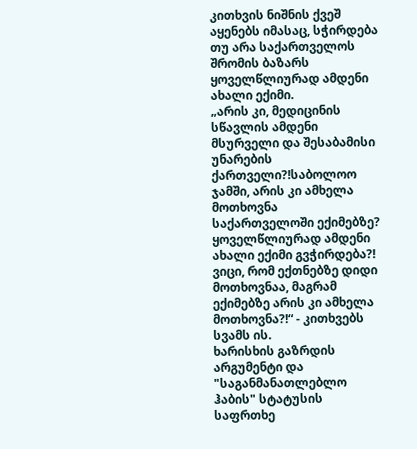კითხვის ნიშნის ქვეშ აყენებს იმასაც, სჭირდება თუ არა საქართველოს შრომის ბაზარს ყოველწლიურად ამდენი ახალი ექიმი.
„არის კი, მედიცინის სწავლის ამდენი მსურველი და შესაბამისი უნარების ქართველი?!საბოლოო ჯამში, არის კი ამხელა მოთხოვნა საქართველოში ექიმებზე? ყოველწლიურად ამდენი ახალი ექიმი გვჭირდება?! ვიცი, რომ ექთნებზე დიდი მოთხოვნაა, მაგრამ ექიმებზე არის კი ამხელა მოთხოვნა?!“ - კითხვებს სვამს ის.
ხარისხის გაზრდის არგუმენტი და "საგანმანათლებლო ჰაბის" სტატუსის საფრთხე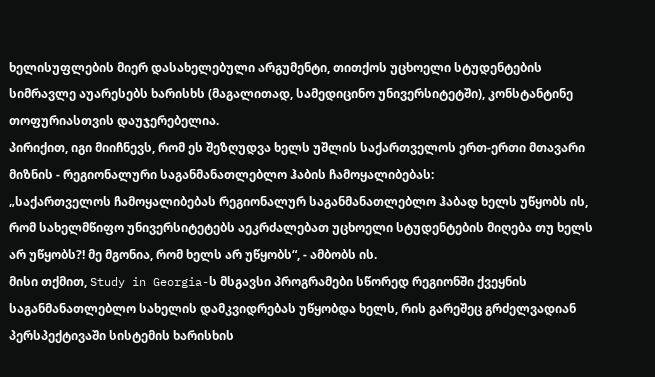ხელისუფლების მიერ დასახელებული არგუმენტი, თითქოს უცხოელი სტუდენტების სიმრავლე აუარესებს ხარისხს (მაგალითად, სამედიცინო უნივერსიტეტში), კონსტანტინე თოფურიასთვის დაუჯერებელია.
პირიქით, იგი მიიჩნევს, რომ ეს შეზღუდვა ხელს უშლის საქართველოს ერთ-ერთი მთავარი მიზნის - რეგიონალური საგანმანათლებლო ჰაბის ჩამოყალიბებას:
„საქართველოს ჩამოყალიბებას რეგიონალურ საგანმანათლებლო ჰაბად ხელს უწყობს ის, რომ სახელმწიფო უნივერსიტეტებს აეკრძალებათ უცხოელი სტუდენტების მიღება თუ ხელს არ უწყობს?! მე მგონია, რომ ხელს არ უწყობს“, - ამბობს ის.
მისი თქმით, Study in Georgia-ს მსგავსი პროგრამები სწორედ რეგიონში ქვეყნის საგანმანათლებლო სახელის დამკვიდრებას უწყობდა ხელს, რის გარეშეც გრძელვადიან პერსპექტივაში სისტემის ხარისხის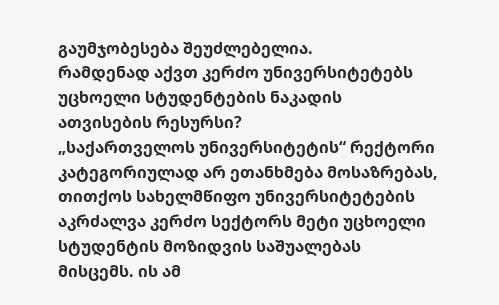გაუმჯობესება შეუძლებელია.
რამდენად აქვთ კერძო უნივერსიტეტებს უცხოელი სტუდენტების ნაკადის ათვისების რესურსი?
„საქართველოს უნივერსიტეტის“ რექტორი კატეგორიულად არ ეთანხმება მოსაზრებას, თითქოს სახელმწიფო უნივერსიტეტების აკრძალვა კერძო სექტორს მეტი უცხოელი სტუდენტის მოზიდვის საშუალებას მისცემს. ის ამ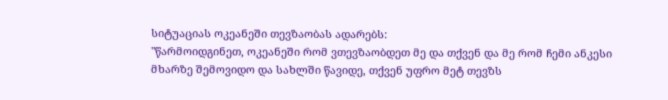სიტუაციას ოკეანეში თევზაობას ადარებს:
"წარმოიდგინეთ, ოკეანეში რომ ვთევზაობდეთ მე და თქვენ და მე რომ ჩემი ანკესი მხარზე შემოვიდო და სახლში წავიდე, თქვენ უფრო მეტ თევზს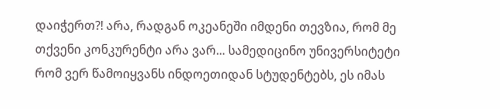დაიჭერთ?! არა, რადგან ოკეანეში იმდენი თევზია, რომ მე თქვენი კონკურენტი არა ვარ... სამედიცინო უნივერსიტეტი რომ ვერ წამოიყვანს ინდოეთიდან სტუდენტებს, ეს იმას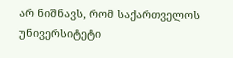არ ნიშნავს, რომ საქართველოს უნივერსიტეტი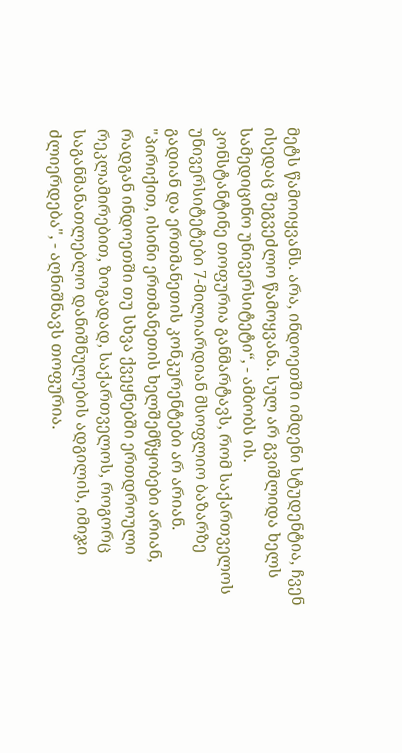მეტს წამოიყვანს. არა, ინდოეთში იმდენი სტუდენტია, ჩვენ ისედაც შეგვეძლო წამოყვანა. სულ არ გვიშლიდა ხელს სამედიცინო უნივერსიტეტი“, - ამბობს ის.
კონსტანტინე თოფურია განმარტავს, რომ საქართველოს უნივერსიტეტები 7-მილიარდიან მსოფლიო ბაზარზე გადიან და ერთმანეთის კონკურენტები არ არიან.
"პირიქით, ისინი ერთმანეთის ხელშემწყობები არიან, რადგან ინდოეთში თუ სხვა ქვეყნებში ერთდროული რეკლამირებით, ზოგადად, საქართველოს, როგორც საგანმანათლებლო დანიშნულების ადგილის, იმიჯი ძლიერდება", - აღნიშნავს თოფურია.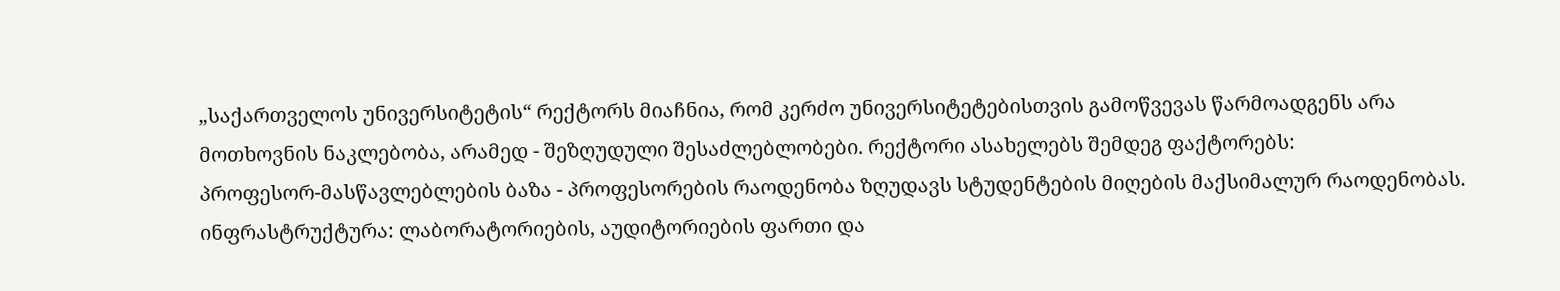„საქართველოს უნივერსიტეტის“ რექტორს მიაჩნია, რომ კერძო უნივერსიტეტებისთვის გამოწვევას წარმოადგენს არა მოთხოვნის ნაკლებობა, არამედ - შეზღუდული შესაძლებლობები. რექტორი ასახელებს შემდეგ ფაქტორებს:
პროფესორ-მასწავლებლების ბაზა - პროფესორების რაოდენობა ზღუდავს სტუდენტების მიღების მაქსიმალურ რაოდენობას.
ინფრასტრუქტურა: ლაბორატორიების, აუდიტორიების ფართი და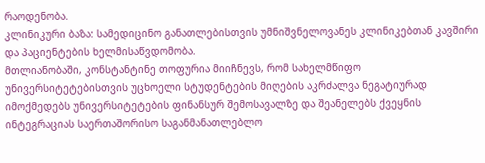რაოდენობა.
კლინიკური ბაზა: სამედიცინო განათლებისთვის უმნიშვნელოვანეს კლინიკებთან კავშირი და პაციენტების ხელმისაწვდომობა.
მთლიანობაში, კონსტანტინე თოფურია მიიჩნევს, რომ სახელმწიფო უნივერსიტეტებისთვის უცხოელი სტუდენტების მიღების აკრძალვა ნეგატიურად იმოქმედებს უნივერსიტეტების ფინანსურ შემოსავალზე და შეანელებს ქვეყნის ინტეგრაციას საერთაშორისო საგანმანათლებლო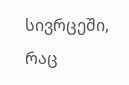სივრცეში, რაც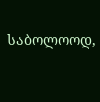საბოლოოდ,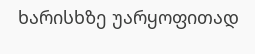ხარისხზე უარყოფითად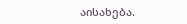აისახება.